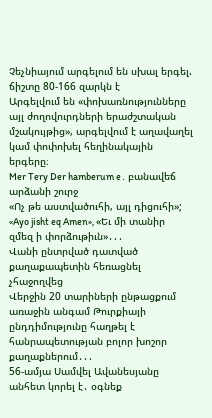Չեչնիայում արգելում են սխալ երգել. ճիշտը 80-166 զարկն է
Արգելվում են «փոխառնությունները այլ ժողովուրդների երաժշտական մշակույթից», արգելվում է աղավաղել կամ փոփոխել հեղինակային երգերը։
Mer Tery Der hamberum e․ բանավեճ արձանի շուրջ
«Ոչ թե աստվածուհի, այլ դիցուհի»; «Ayo jisht eq Amen», «Եւ մի տանիր զմեզ ի փորձութիւն»․․․
Վանի ընտրված դատված քաղաքապետին հեռացնել չհաջողվեց
Վերջին 20 տարիների ընթացքում առաջին անգամ Թուրքիայի ընդդիմությունը հաղթել է հանրապետության բոլոր խոշոր քաղաքներում․․․
56-ամյա Սամվել Ավանեսյանը անհետ կորել է․ օգնեք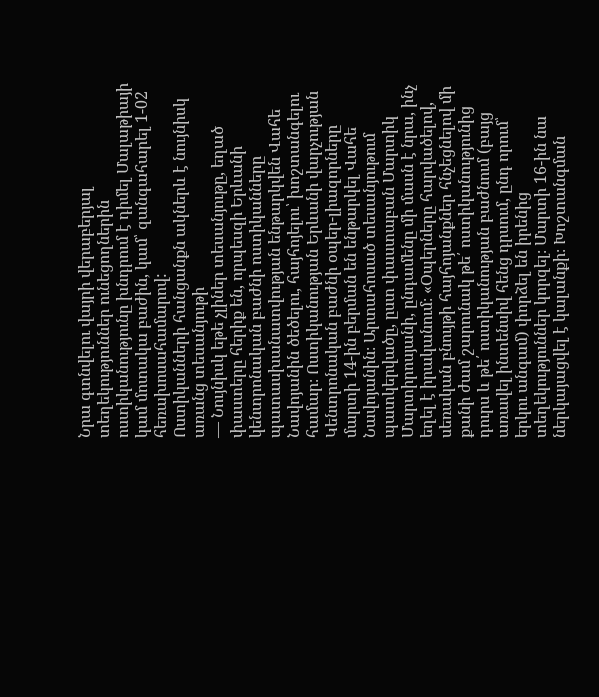Նրա գտնվելու վայրի վերաբերյալ տեղեկություններ ունեցողներին ոստիկանությունը խնդրում է դիմել Մալաթիայի կամ մոտակա բաժին, կամ՝ զանգահարել 1-02 հեռախոսահամարով:
Ոստիկանների հանցանքն ակներև է նույնիսկ առանց տեսանյութի
— Նույնիսկ եթե չլիներ տեսանյութը, եղած փաստերը հերիք են, որպեսզի Երևանի կենտրոնական բաժնի ոստիկանները պատասխանատվության ենթարկվեն Վահե Նավոյանին ծեծելու, հայհոյելու՝ խոշտանգելու համար։ Ոստիկանության Երևանի վարչության Կենտրոնական բաժնի օպեր-լիազորները մարտի 14-ին բերման են ենթարկել Վահե Նավոյանին։ Արտահոսած տեսանյութում պատկերվածը, ըստ փաստաբան Մարտիկ Մարտիրոսյանի, ընդամենը մի մասն է նրա, ինչ եղել է իրականում։ «Օպերները հարվածելով, սեռական բնույթի հայհոյանքներ հնչեցնելով մի քանի ժամ շարունակ թե՛ ոստիկանությունից դուրս և թե՛ ոստիկանության բաժնում (բայց առավել ինտենսիվ հենց դրսում, ընդ որում՝ երկու անգամ) փորձել են իրենից տեղեկություններ կորզել։ Մարտի 16-ին նա ներկայացվել է կալանքի։ Խոշտանգման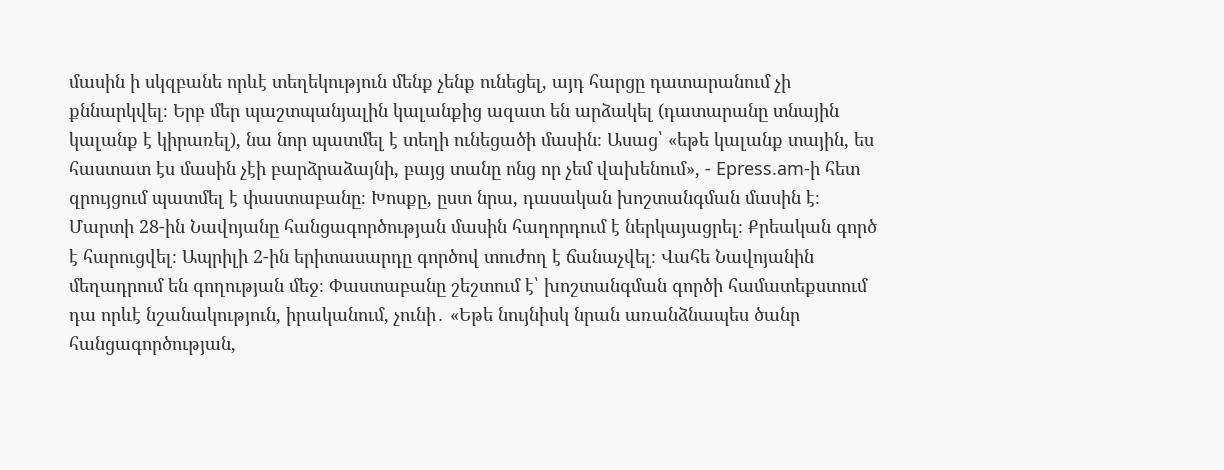մասին ի սկզբանե որևէ տեղեկություն մենք չենք ունեցել, այդ հարցը դատարանում չի քննարկվել։ Երբ մեր պաշտպանյալին կալանքից ազատ են արձակել (դատարանը տնային կալանք է կիրառել), նա նոր պատմել է տեղի ունեցածի մասին։ Ասաց՝ «եթե կալանք տային, ես հաստատ էս մասին չէի բարձրաձայնի, բայց տանը ոնց որ չեմ վախենում», - Epress.am-ի հետ զրույցում պատմել է փաստաբանը։ Խոսքը, ըստ նրա, դասական խոշտանգման մասին է։ Մարտի 28-ին Նավոյանը հանցագործության մասին հաղորդում է ներկայացրել։ Քրեական գործ է հարուցվել։ Ապրիլի 2-ին երիտասարդը գործով տուժող է ճանաչվել։ Վահե Նավոյանին մեղադրում են գողության մեջ։ Փաստաբանը շեշտում է՝ խոշտանգման գործի համատեքստում դա որևէ նշանակություն, իրականում, չունի․ «Եթե նույնիսկ նրան առանձնապես ծանր հանցագործության,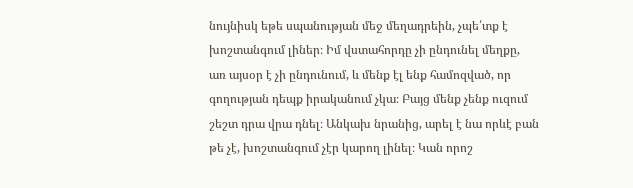նույնիսկ եթե սպանության մեջ մեղադրեին, չպե՛տք է խոշտանգում լիներ։ Իմ վստահորդը չի ընդունել մեղքը, առ այսօր է չի ընդունում, և մենք էլ ենք համոզված, որ գողության դեպք իրականում չկա։ Բայց մենք չենք ուզում շեշտ դրա վրա դնել։ Անկախ նրանից, արել է նա որևէ բան թե չէ, խոշտանգում չէր կարող լինել։ Կան որոշ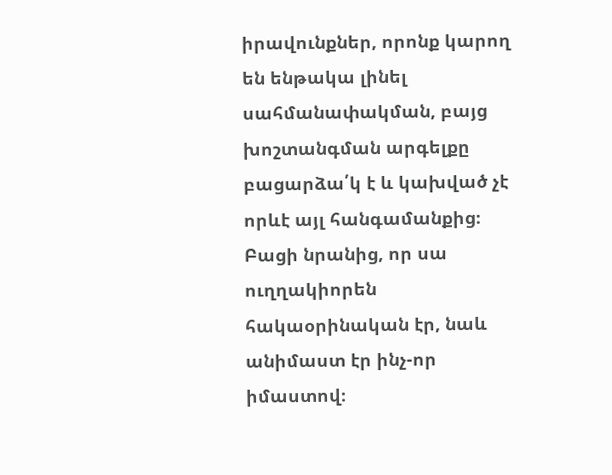իրավունքներ, որոնք կարող են ենթակա լինել սահմանափակման, բայց խոշտանգման արգելքը բացարձա՛կ է և կախված չէ որևէ այլ հանգամանքից։ Բացի նրանից, որ սա ուղղակիորեն հակաօրինական էր, նաև անիմաստ էր ինչ-որ իմաստով։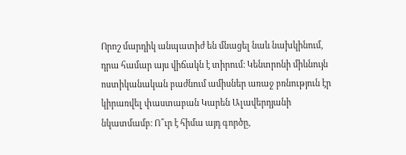Որոշ մարդիկ անպատիժ են մնացել նաև նախկինում, դրա համար այս վիճակն է տիրում։ Կենտրոնի միևնույն ոստիկանական բաժնում ամիսներ առաջ բռնություն էր կիրառվել փաստաբան Կարեն Ալավերդյանի նկատմամբ։ Ո՞ւր է հիմա այդ գործը,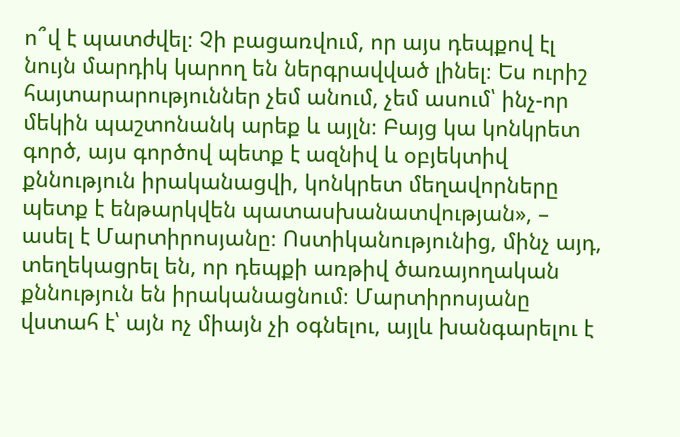ո՞վ է պատժվել։ Չի բացառվում, որ այս դեպքով էլ նույն մարդիկ կարող են ներգրավված լինել։ Ես ուրիշ հայտարարություններ չեմ անում, չեմ ասում՝ ինչ-որ մեկին պաշտոնանկ արեք և այլն։ Բայց կա կոնկրետ գործ, այս գործով պետք է ազնիվ և օբյեկտիվ քննություն իրականացվի, կոնկրետ մեղավորները պետք է ենթարկվեն պատասխանատվության», – ասել է Մարտիրոսյանը։ Ոստիկանությունից, մինչ այդ, տեղեկացրել են, որ դեպքի առթիվ ծառայողական քննություն են իրականացնում։ Մարտիրոսյանը վստահ է՝ այն ոչ միայն չի օգնելու, այլև խանգարելու է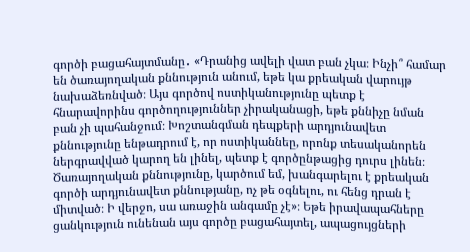գործի բացահայտմանը․ «Դրանից ավելի վատ բան չկա։ Ինչի՞ համար են ծառայողական քննություն անում, եթե կա քրեական վարույթ նախաձեռնված։ Այս գործով ոստիկանությունը պետք է հնարավորինս գործողություններ չիրականացի, եթե քննիչը նման բան չի պահանջում։ Խոշտանգման դեպքերի արդյունավետ քննությունը ենթադրում է, որ ոստիկաննեը, որոնք տեսականորեն ներգրավված կարող են լինել, պետք է գործընթացից դուրս լինեն։ Ծառայողական քննությունը, կարծում եմ, խանգարելու է քրեական գործի արդյունավետ քննությանը, ոչ թե օգնելու, ու հենց դրան է միտված։ Ի վերջո, սա առաջին անգամը չէ»։ Եթե իրավապահները ցանկություն ունենան այս գործը բացահայտել, ապացույցների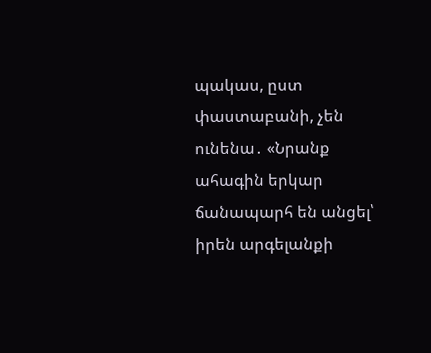պակաս, ըստ փաստաբանի, չեն ունենա․ «Նրանք ահագին երկար ճանապարհ են անցել՝ իրեն արգելանքի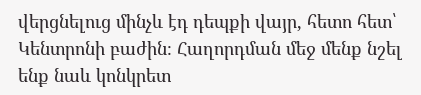վերցնելուց մինչև էդ դեպքի վայր, հետո հետ՝ Կենտրոնի բաժին։ Հաղորդման մեջ մենք նշել ենք նաև կոնկրետ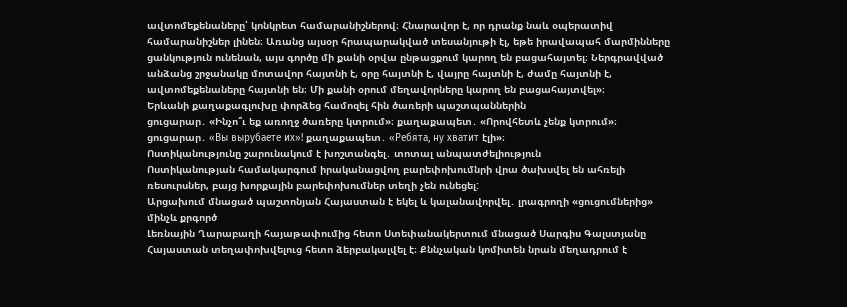ավտոմեքենաները՝ կոնկրետ համարանիշներով։ Հնարավոր է, որ դրանք նաև օպերատիվ համարանիշներ լինեն։ Առանց այսօր հրապարակված տեսանյութի էլ, եթե իրավապահ մարմինները ցանկություն ունենան, այս գործը մի քանի օրվա ընթացքում կարող են բացահայտել։ Ներգրավված անձանց շրջանակը մոտավոր հայտնի է, օրը հայտնի է, վայրը հայտնի է, ժամը հայտնի է, ավտոմեքենաները հայտնի են։ Մի քանի օրում մեղավորները կարող են բացահայտվել»։
Երևանի քաղաքագլուխը փորձեց համոզել հին ծառերի պաշտպաններին
ցուցարար․ «Ինչո՞ւ եք առողջ ծառերը կտրում»։ քաղաքապետ․ «Որովհետև չենք կտրում»։ ցուցարար․ «Вы вырубаете их»! քաղաքապետ․ «Ребята, ну хватит էլի»։
Ոստիկանությունը շարունակում է խոշտանգել․ տոտալ անպատժելիություն
Ոստիկանության համակարգում իրականացվող բարեփոխումնրի վրա ծախսվել են ահռելի ռեսուրսներ, բայց խորքային բարեփոխումներ տեղի չեն ունեցել:
Արցախում մնացած պաշտոնյան Հայաստան է եկել և կալանավորվել․ լրագրողի «ցուցումներից» մինչև քրգործ
Լեռնային Ղարաբաղի հայաթափումից հետո Ստեփանակերտում մնացած Սարգիս Գալստյանը Հայաստան տեղափոխվելուց հետո ձերբակալվել է։ Քննչական կոմիտեն նրան մեղադրում է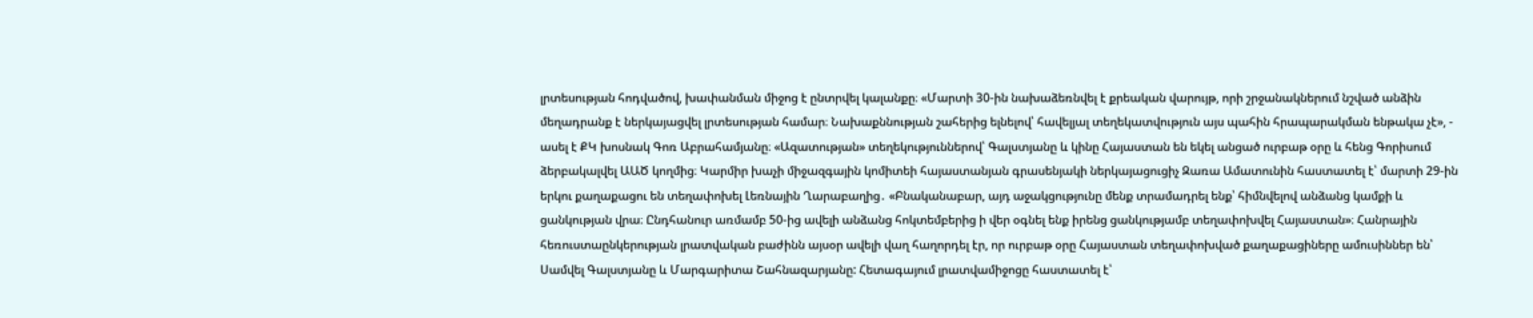լրտեսության հոդվածով, խափանման միջոց է ընտրվել կալանքը։ «Մարտի 30-ին նախաձեռնվել է քրեական վարույթ, որի շրջանակներում նշված անձին մեղադրանք է ներկայացվել լրտեսության համար։ Նախաքննության շահերից ելնելով՝ հավելյալ տեղեկատվություն այս պահին հրապարակման ենթակա չէ», - ասել է ՔԿ խոսնակ Գոռ Աբրահամյանը։ «Ազատության» տեղեկություններով՝ Գալստյանը և կինը Հայաստան են եկել անցած ուրբաթ օրը և հենց Գորիսում ձերբակալվել ԱԱԾ կողմից։ Կարմիր խաչի միջազգային կոմիտեի հայաստանյան գրասենյակի ներկայացուցիչ Զառա Ամատունին հաստատել է՝ մարտի 29-ին երկու քաղաքացու են տեղափոխել Լեռնային Ղարաբաղից․ «Բնականաբար, այդ աջակցությունը մենք տրամադրել ենք՝ հիմնվելով անձանց կամքի և ցանկության վրա։ Ընդհանուր առմամբ 50-ից ավելի անձանց հոկտեմբերից ի վեր օգնել ենք իրենց ցանկությամբ տեղափոխվել Հայաստան»։ Հանրային հեռուստաընկերության լրատվական բաժինն այսօր ավելի վաղ հաղորդել էր, որ ուրբաթ օրը Հայաստան տեղափոխված քաղաքացիները ամուսիններ են՝ Սամվել Գալստյանը և Մարգարիտա Շահնազարյանը: Հետագայում լրատվամիջոցը հաստատել է՝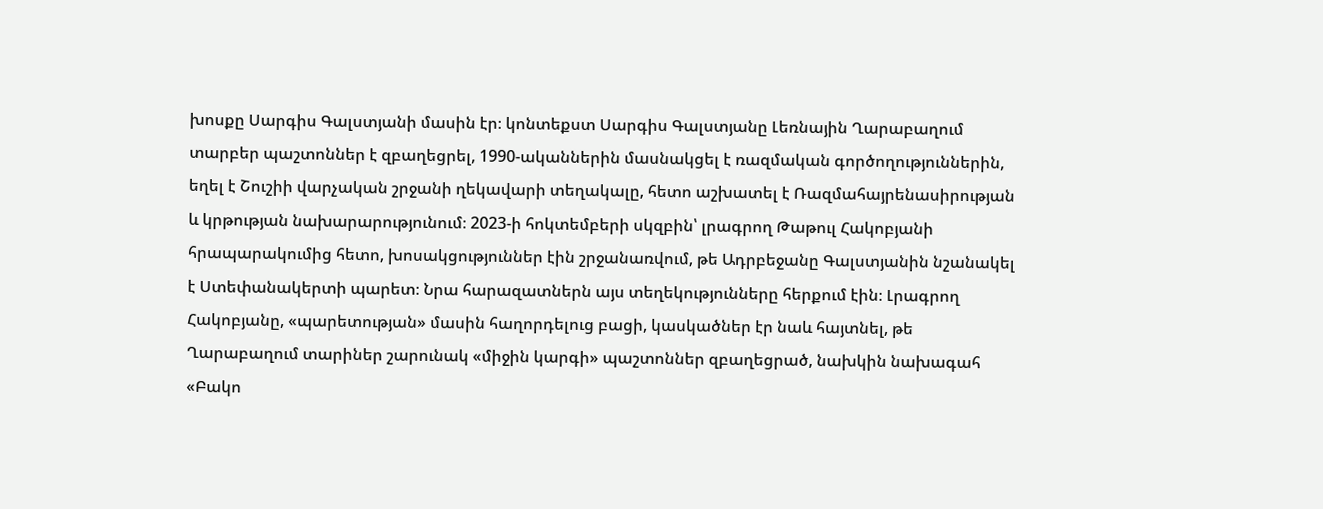խոսքը Սարգիս Գալստյանի մասին էր։ կոնտեքստ Սարգիս Գալստյանը Լեռնային Ղարաբաղում տարբեր պաշտոններ է զբաղեցրել, 1990-ականներին մասնակցել է ռազմական գործողություններին, եղել է Շուշիի վարչական շրջանի ղեկավարի տեղակալը, հետո աշխատել է Ռազմահայրենասիրության և կրթության նախարարությունում։ 2023-ի հոկտեմբերի սկզբին՝ լրագրող Թաթուլ Հակոբյանի հրապարակումից հետո, խոսակցություններ էին շրջանառվում, թե Ադրբեջանը Գալստյանին նշանակել է Ստեփանակերտի պարետ։ Նրա հարազատներն այս տեղեկությունները հերքում էին։ Լրագրող Հակոբյանը, «պարետության» մասին հաղորդելուց բացի, կասկածներ էր նաև հայտնել, թե Ղարաբաղում տարիներ շարունակ «միջին կարգի» պաշտոններ զբաղեցրած, նախկին նախագահ «Բակո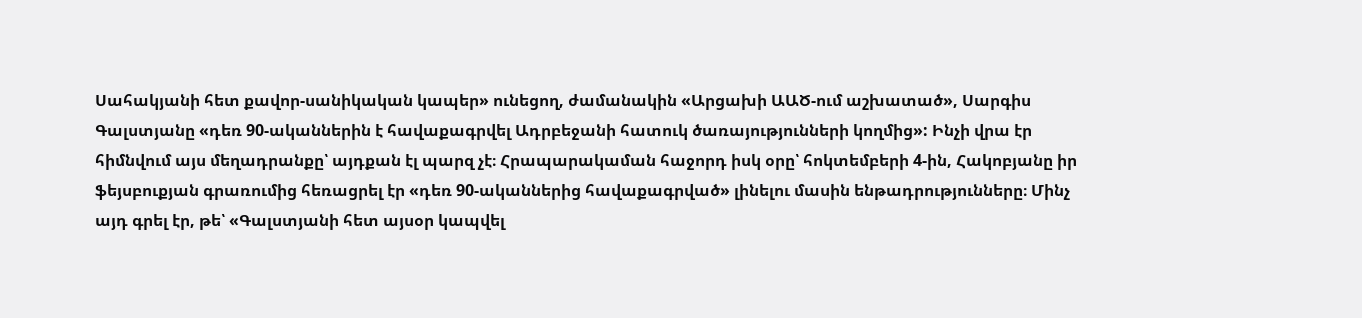Սահակյանի հետ քավոր-սանիկական կապեր» ունեցող, ժամանակին «Արցախի ԱԱԾ-ում աշխատած», Սարգիս Գալստյանը «դեռ 90-ականներին է հավաքագրվել Ադրբեջանի հատուկ ծառայությունների կողմից»: Ինչի վրա էր հիմնվում այս մեղադրանքը՝ այդքան էլ պարզ չէ։ Հրապարակաման հաջորդ իսկ օրը՝ հոկտեմբերի 4-ին, Հակոբյանը իր ֆեյսբուքյան գրառումից հեռացրել էր «դեռ 90-ականներից հավաքագրված» լինելու մասին ենթադրությունները։ Մինչ այդ գրել էր, թե՝ «Գալստյանի հետ այսօր կապվել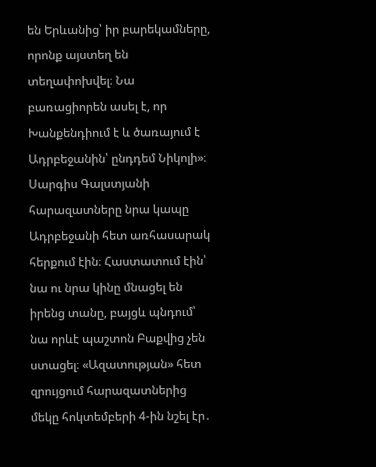են Երևանից՝ իր բարեկամները, որոնք այստեղ են տեղափոխվել։ Նա բառացիորեն ասել է, որ Խանքենդիում է և ծառայում է Ադրբեջանին՝ ընդդեմ Նիկոլի»։ Սարգիս Գալստյանի հարազատները նրա կապը Ադրբեջանի հետ առհասարակ հերքում էին։ Հաստատում էին՝ նա ու նրա կինը մնացել են իրենց տանը, բայցև պնդում՝ նա որևէ պաշտոն Բաքվից չեն ստացել։ «Ազատության» հետ զրույցում հարազատներից մեկը հոկտեմբերի 4-ին նշել էր․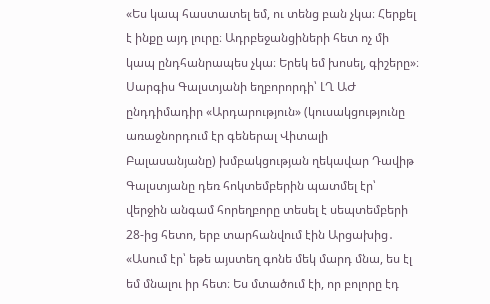«Ես կապ հաստատել եմ, ու տենց բան չկա։ Հերքել է ինքը այդ լուրը։ Ադրբեջանցիների հետ ոչ մի կապ ընդհանրապես չկա։ Երեկ եմ խոսել, գիշերը»։ Սարգիս Գալստյանի եղբորորդի՝ ԼՂ ԱԺ ընդդիմադիր «Արդարություն» (կուսակցությունը առաջնորդում էր գեներալ Վիտալի Բալասանյանը) խմբակցության ղեկավար Դավիթ Գալստյանը դեռ հոկտեմբերին պատմել էր՝ վերջին անգամ հորեղբորը տեսել է սեպտեմբերի 28-ից հետո, երբ տարհանվում էին Արցախից․ «Ասում էր՝ եթե այստեղ գոնե մեկ մարդ մնա, ես էլ եմ մնալու իր հետ։ Ես մտածում էի, որ բոլորը էդ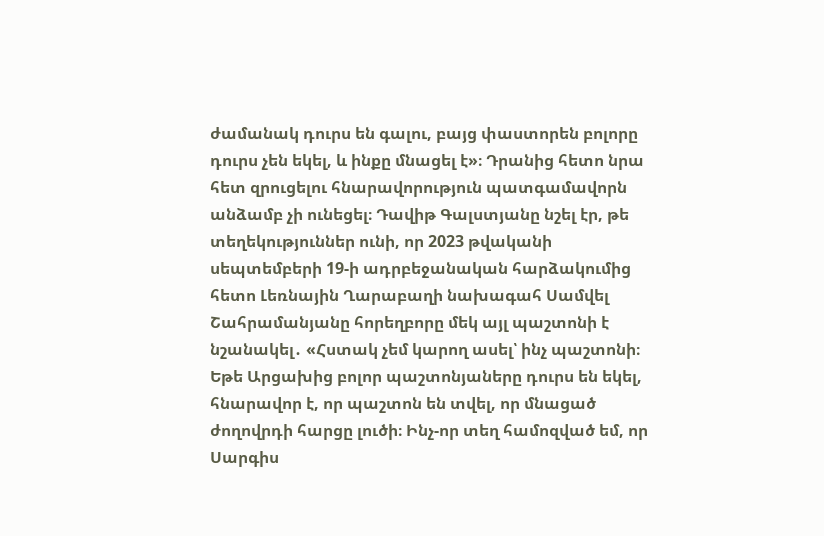ժամանակ դուրս են գալու, բայց փաստորեն բոլորը դուրս չեն եկել, և ինքը մնացել է»։ Դրանից հետո նրա հետ զրուցելու հնարավորություն պատգամավորն անձամբ չի ունեցել։ Դավիթ Գալստյանը նշել էր, թե տեղեկություններ ունի, որ 2023 թվականի սեպտեմբերի 19-ի ադրբեջանական հարձակումից հետո Լեռնային Ղարաբաղի նախագահ Սամվել Շահրամանյանը հորեղբորը մեկ այլ պաշտոնի է նշանակել․ «Հստակ չեմ կարող ասել՝ ինչ պաշտոնի։ Եթե Արցախից բոլոր պաշտոնյաները դուրս են եկել, հնարավոր է, որ պաշտոն են տվել, որ մնացած ժողովրդի հարցը լուծի։ Ինչ-որ տեղ համոզված եմ, որ Սարգիս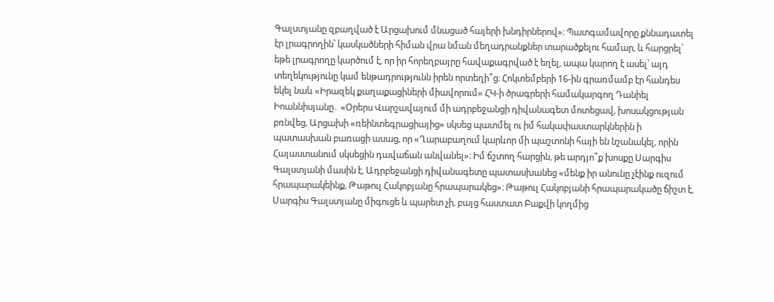Գալստյանը զբաղված է Արցախում մնացած հայերի խնդիրներով»։ Պատգամավորը քննադատել էր լրագրողին՝ կասկածների հիման վրա նման մեղադրանքներ տարածքելու համար, և հարցրել՝ եթե լրագրողը կարծում է, որ իր հորեղբայրը հավաքագրված է եղել, ապա կարող է ասել՝ այդ տեղեկությունը կամ ենթադրությունն իրեն որտեղի՞ց։ Հոկտեմբերի 16-ին գրառմամբ էր հանդես եկել նաև «Իրազեկ քաղաքացիների միավորում» ՀԿ-ի ծրագրերի համակարգող Դանիել Իոաննիսյանը․ «Օրերս Վարշավայում մի ադրբեջանցի դիվանագետ մոտեցավ, խոսակցության բռնվեց, Արցախի «ռեինտեգրացիայից» սկսեց պատմել ու իմ հակափաստարկներին ի պատասխան բառացի ասաց, որ «Ղարաբաղում կարևոր մի պաշտոնի հայի են նշանակել, որին Հայաստանում սկսեցին դավաճան անվանել»։ Իմ ճշտող հարցին, թե արդյո՞ք խոսքը Սարգիս Գալստյանի մասին է, Ադրբեջանցի դիվանագետը պատասխանեց «մենք իր անունը չէինք ուզում հրապարակեինք, Թաթուլ Հակոբյանը հրապարակեց»։ Թաթուլ Հակոբյանի հրապարակածը ճիշտ է, Սարգիս Գալստյանը միգուցե և պարետ չի, բայց հաստատ Բաքվի կողմից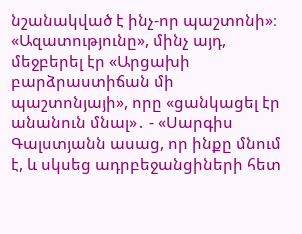նշանակված է ինչ-որ պաշտոնի»։ «Ազատությունը», մինչ այդ, մեջբերել էր «Արցախի բարձրաստիճան մի պաշտոնյայի», որը «ցանկացել էր անանուն մնալ»․ - «Սարգիս Գալստյանն ասաց, որ ինքը մնում է, և սկսեց ադրբեջանցիների հետ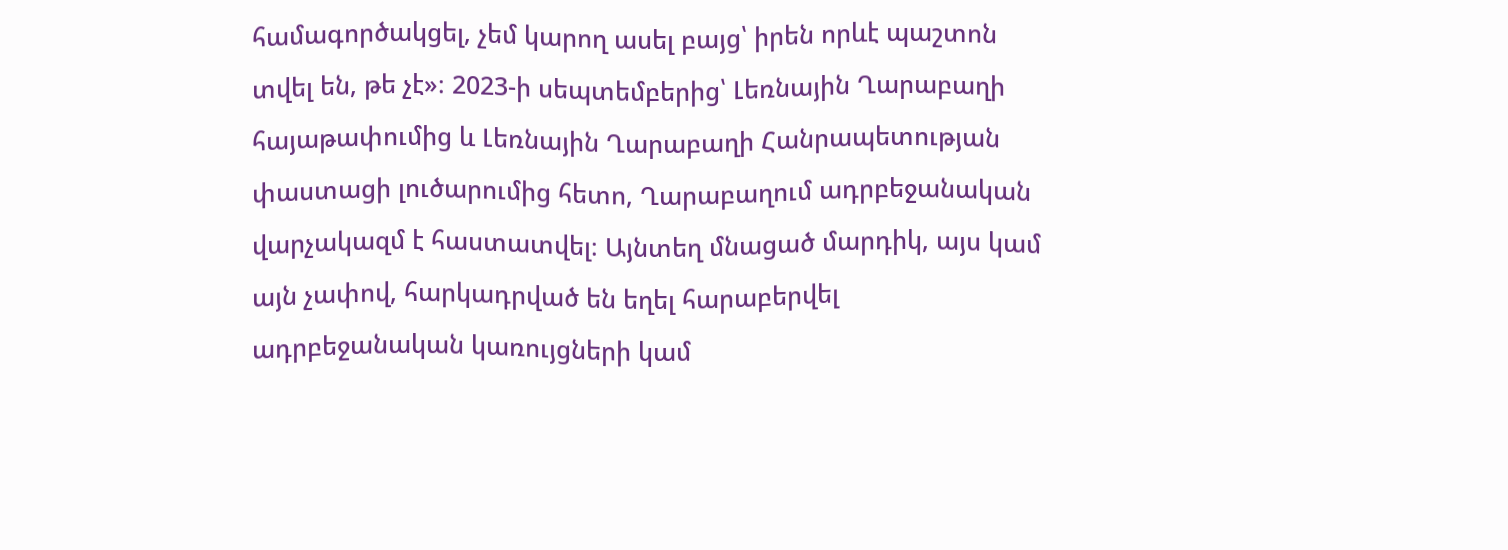համագործակցել, չեմ կարող ասել բայց՝ իրեն որևէ պաշտոն տվել են, թե չէ»։ 2023-ի սեպտեմբերից՝ Լեռնային Ղարաբաղի հայաթափումից և Լեռնային Ղարաբաղի Հանրապետության փաստացի լուծարումից հետո, Ղարաբաղում ադրբեջանական վարչակազմ է հաստատվել։ Այնտեղ մնացած մարդիկ, այս կամ այն չափով, հարկադրված են եղել հարաբերվել ադրբեջանական կառույցների կամ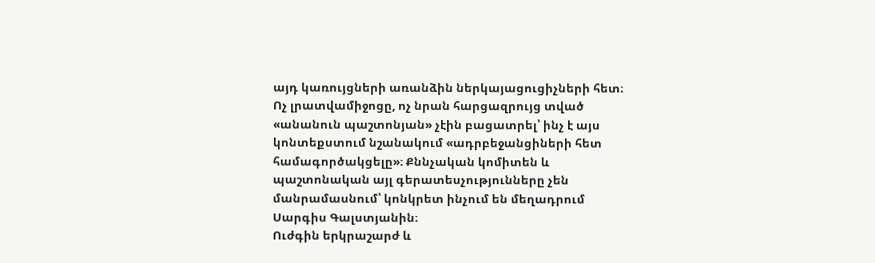այդ կառույցների առանձին ներկայացուցիչների հետ։ Ոչ լրատվամիջոցը, ոչ նրան հարցազրույց տված «անանուն պաշտոնյան» չէին բացատրել՝ ինչ է այս կոնտեքստում նշանակում «ադրբեջանցիների հետ համագործակցելը»։ Քննչական կոմիտեն և պաշտոնական այլ գերատեսչությունները չեն մանրամասնում՝ կոնկրետ ինչում են մեղադրում Սարգիս Գալստյանին։
Ուժգին երկրաշարժ և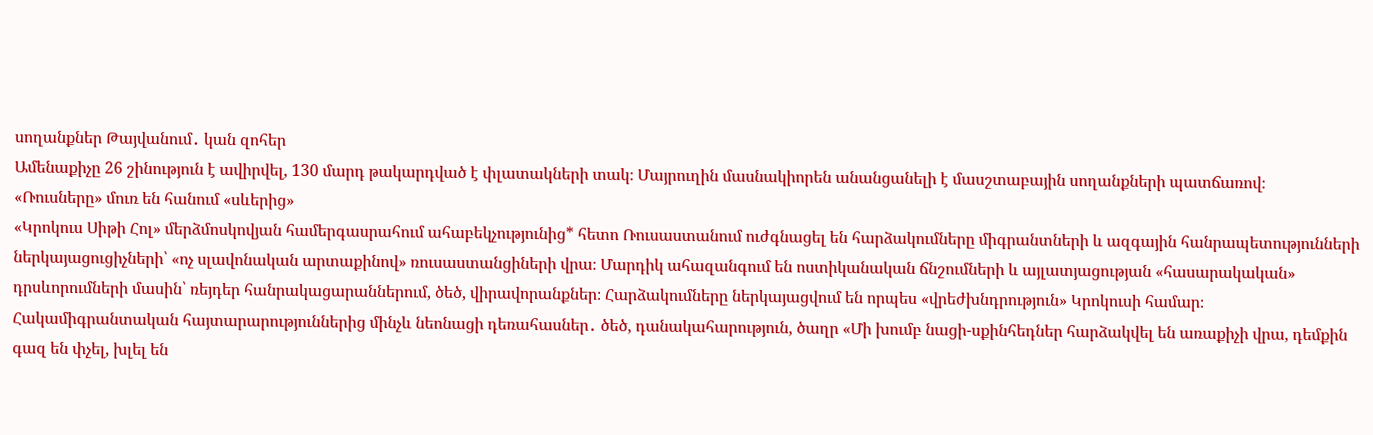սողանքներ Թայվանում․ կան զոհեր
Ամենաքիչը 26 շինություն է ավիրվել, 130 մարդ թակարդված է փլատակների տակ։ Մայրուղին մասնակիորեն անանցանելի է մասշտաբային սողանքների պատճառով։
«Ռուսները» մուռ են հանում «սևերից»
«Կրոկուս Սիթի Հոլ» մերձմոսկովյան համերգասրահում ահաբեկչությունից* հետո Ռուսաստանում ուժգնացել են հարձակումները միգրանտների և ազգային հանրապետությունների ներկայացուցիչների՝ «ոչ սլավոնական արտաքինով» ռուսաստանցիների վրա։ Մարդիկ ահազանգում են ոստիկանական ճնշումների և այլատյացության «հասարակական» դրսևորումների մասին՝ ռեյդեր հանրակացարաններում, ծեծ, վիրավորանքներ։ Հարձակումները ներկայացվում են որպես «վրեժխնդրություն» Կրոկուսի համար։ Հակամիգրանտական հայտարարություններից մինչև նեոնացի դեռահասներ․ ծեծ, դանակահարություն, ծաղր «Մի խումբ նացի-սքինհեդներ հարձակվել են առաքիչի վրա, դեմքին գազ են փչել, խլել են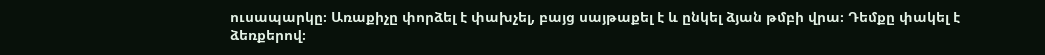ուսապարկը։ Առաքիչը փորձել է փախչել, բայց սայթաքել է և ընկել ձյան թմբի վրա։ Դեմքը փակել է ձեռքերով։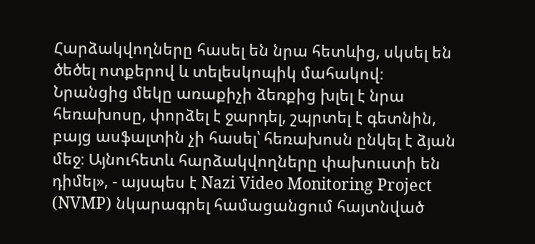Հարձակվողները հասել են նրա հետևից, սկսել են ծեծել ոտքերով և տելեսկոպիկ մահակով։ Նրանցից մեկը առաքիչի ձեռքից խլել է նրա հեռախոսը, փորձել է ջարդել, շպրտել է գետնին, բայց ասֆալտին չի հասել՝ հեռախոսն ընկել է ձյան մեջ։ Այնուհետև հարձակվողները փախուստի են դիմել», - այսպես է Nazi Video Monitoring Project (NVMP) նկարագրել համացանցում հայտնված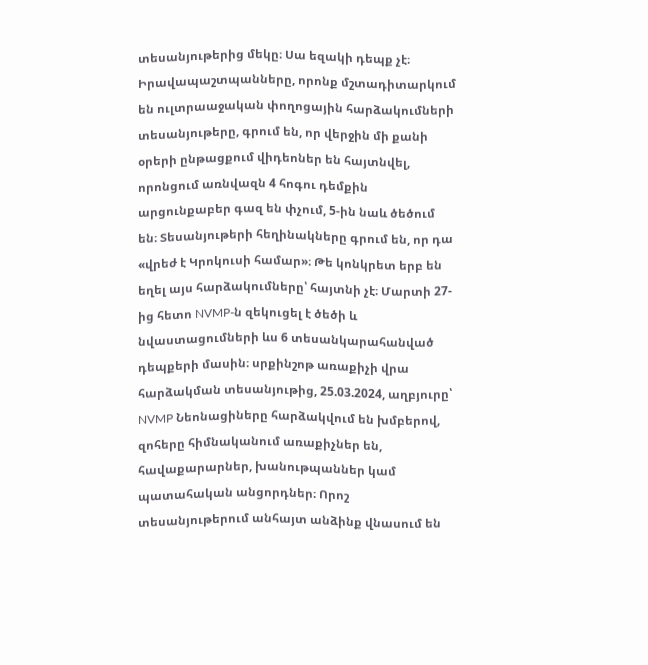տեսանյութերից մեկը։ Սա եզակի դեպք չէ։ Իրավապաշտպանները, որոնք մշտադիտարկում են ուլտրաաջական փողոցային հարձակումների տեսանյութերը, գրում են, որ վերջին մի քանի օրերի ընթացքում վիդեոներ են հայտնվել, որոնցում առնվազն 4 հոգու դեմքին արցունքաբեր գազ են փչում, 5-ին նաև ծեծում են։ Տեսանյութերի հեղինակները գրում են, որ դա «վրեժ է Կրոկուսի համար»։ Թե կոնկրետ երբ են եղել այս հարձակումները՝ հայտնի չէ։ Մարտի 27-ից հետո NVMP-ն զեկուցել է ծեծի և նվաստացումների ևս 6 տեսանկարահանված դեպքերի մասին։ սրքինշոթ առաքիչի վրա հարձակման տեսանյութից, 25.03.2024, աղբյուրը՝ NVMP Նեոնացիները հարձակվում են խմբերով, զոհերը հիմնականում առաքիչներ են, հավաքարարներ, խանութպաններ կամ պատահական անցորդներ։ Որոշ տեսանյութերում անհայտ անձինք վնասում են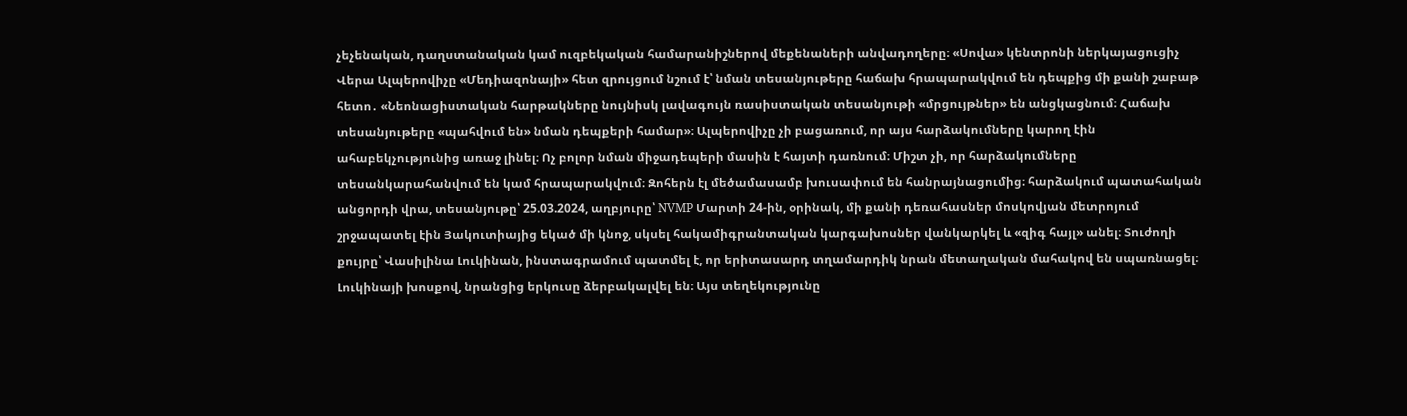չեչենական, դաղստանական կամ ուզբեկական համարանիշներով մեքենաների անվադողերը։ «Սովա» կենտրոնի ներկայացուցիչ Վերա Ալպերովիչը «Մեդիազոնայի» հետ զրույցում նշում է՝ նման տեսանյութերը հաճախ հրապարակվում են դեպքից մի քանի շաբաթ հետո․ «Նեոնացիստական հարթակները նույնիսկ լավագույն ռասիստական տեսանյութի «մրցույթներ» են անցկացնում։ Հաճախ տեսանյութերը «պահվում են» նման դեպքերի համար»։ Ալպերովիչը չի բացառում, որ այս հարձակումները կարող էին ահաբեկչությունից առաջ լինել։ Ոչ բոլոր նման միջադեպերի մասին է հայտի դառնում։ Միշտ չի, որ հարձակումները տեսանկարահանվում են կամ հրապարակվում։ Զոհերն էլ մեծամասամբ խուսափում են հանրայնացումից։ հարձակում պատահական անցորդի վրա, տեսանյութը՝ 25.03.2024, աղբյուրը՝ NVMP Մարտի 24-ին, օրինակ, մի քանի դեռահասներ մոսկովյան մետրոյում շրջապատել էին Յակուտիայից եկած մի կնոջ, սկսել հակամիգրանտական կարգախոսներ վանկարկել և «զիգ հայլ» անել։ Տուժողի քույրը՝ Վասիլինա Լուկինան, ինստագրամում պատմել է, որ երիտասարդ տղամարդիկ նրան մետաղական մահակով են սպառնացել։ Լուկինայի խոսքով, նրանցից երկուսը ձերբակալվել են։ Այս տեղեկությունը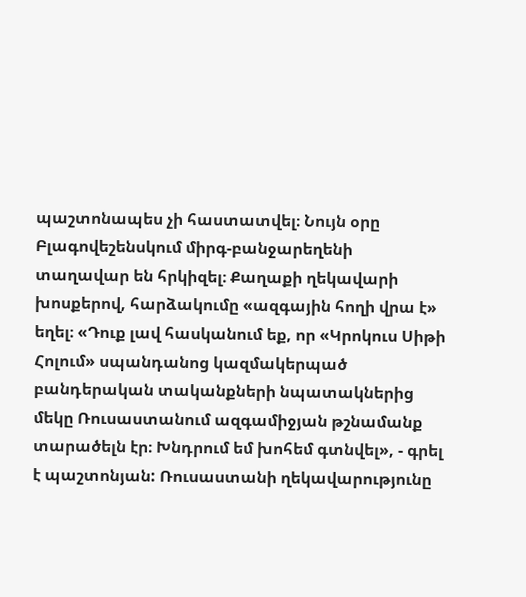պաշտոնապես չի հաստատվել։ Նույն օրը Բլագովեշենսկում միրգ-բանջարեղենի տաղավար են հրկիզել։ Քաղաքի ղեկավարի խոսքերով, հարձակումը «ազգային հողի վրա է» եղել։ «Դուք լավ հասկանում եք, որ «Կրոկուս Սիթի Հոլում» սպանդանոց կազմակերպած բանդերական տականքների նպատակներից մեկը Ռուսաստանում ազգամիջյան թշնամանք տարածելն էր։ Խնդրում եմ խոհեմ գտնվել», - գրել է պաշտոնյան: Ռուսաստանի ղեկավարությունը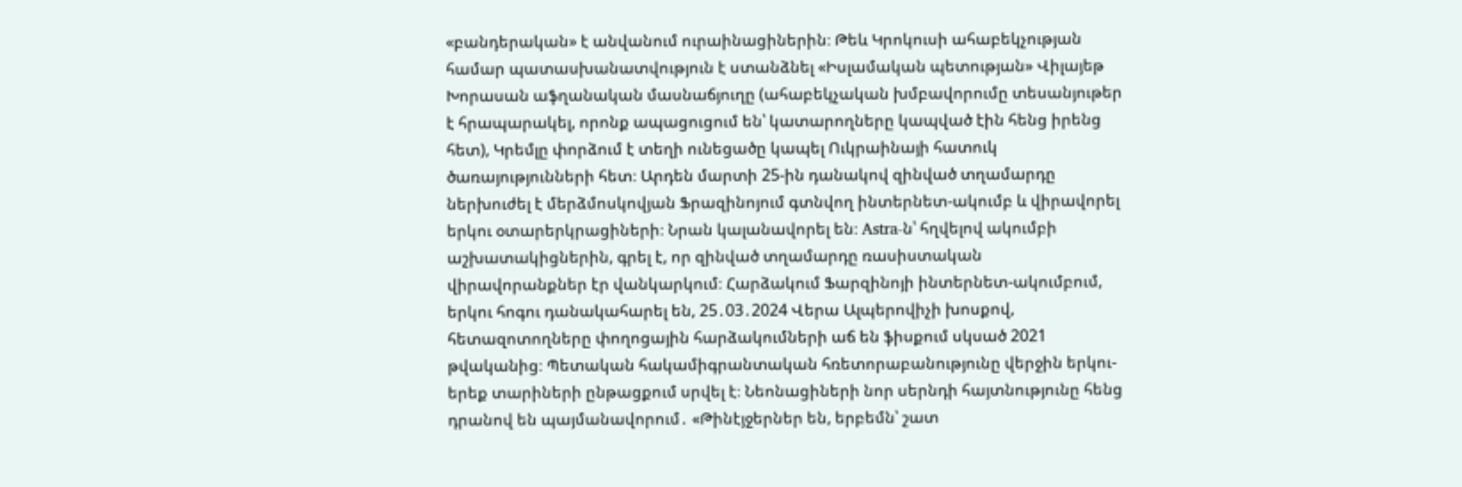«բանդերական» է անվանում ուրաինացիներին։ Թեև Կրոկուսի ահաբեկչության համար պատասխանատվություն է ստանձնել «Իսլամական պետության» Վիլայեթ Խորասան աֆղանական մասնաճյուղը (ահաբեկչական խմբավորումը տեսանյութեր է հրապարակել, որոնք ապացուցում են՝ կատարողները կապված էին հենց իրենց հետ), Կրեմլը փորձում է տեղի ունեցածը կապել Ուկրաինայի հատուկ ծառայությունների հետ։ Արդեն մարտի 25-ին դանակով զինված տղամարդը ներխուժել է մերձմոսկովյան Ֆրազինոյում գտնվող ինտերնետ-ակումբ և վիրավորել երկու օտարերկրացիների։ Նրան կալանավորել են։ Astra-ն՝ հղվելով ակումբի աշխատակիցներին, գրել է, որ զինված տղամարդը ռասիստական վիրավորանքներ էր վանկարկում։ Հարձակում Ֆարզինոյի ինտերնետ-ակումբում, երկու հոգու դանակահարել են, 25․03․2024 Վերա Ալպերովիչի խոսքով, հետազոտողները փողոցային հարձակումների աճ են ֆիսքում սկսած 2021 թվականից։ Պետական հակամիգրանտական հռետորաբանությունը վերջին երկու-երեք տարիների ընթացքում սրվել է։ Նեոնացիների նոր սերնդի հայտնությունը հենց դրանով են պայմանավորում․ «Թինէյջերներ են, երբեմն՝ շատ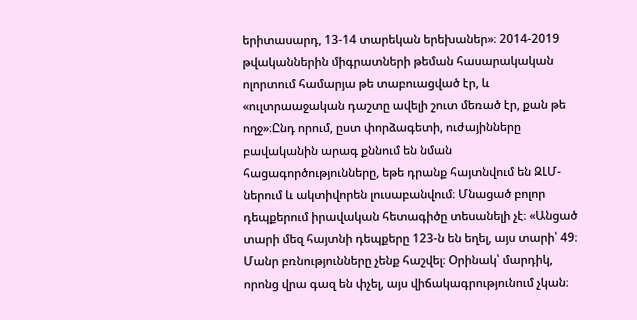երիտասարդ, 13-14 տարեկան երեխաներ»։ 2014-2019 թվականներին միգրատների թեման հասարակական ոլորտում համարյա թե տաբուացված էր, և «ուլտրաաջական դաշտը ավելի շուտ մեռած էր, քան թե ողջ»։Ընդ որում, ըստ փորձագետի, ուժայինները բավականին արագ քննում են նման հացագործությունները, եթե դրանք հայտնվում են ԶԼՄ-ներում և ակտիվորեն լուսաբանվում։ Մնացած բոլոր դեպքերում իրավական հետագիծը տեսանելի չէ։ «Անցած տարի մեզ հայտնի դեպքերը 123-ն են եղել, այս տարի՝ 49։ Մանր բռնությունները չենք հաշվել։ Օրինակ՝ մարդիկ, որոնց վրա գազ են փչել, այս վիճակագրությունում չկան։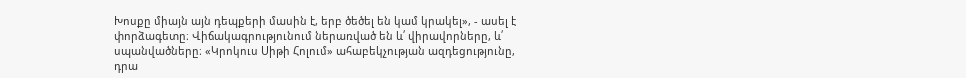Խոսքը միայն այն դեպքերի մասին է, երբ ծեծել են կամ կրակել», - ասել է փորձագետը։ Վիճակագրությունում ներառված են և՛ վիրավորները, և՛ սպանվածները։ «Կրոկուս Սիթի Հոլում» ահաբեկչության ազդեցությունը, դրա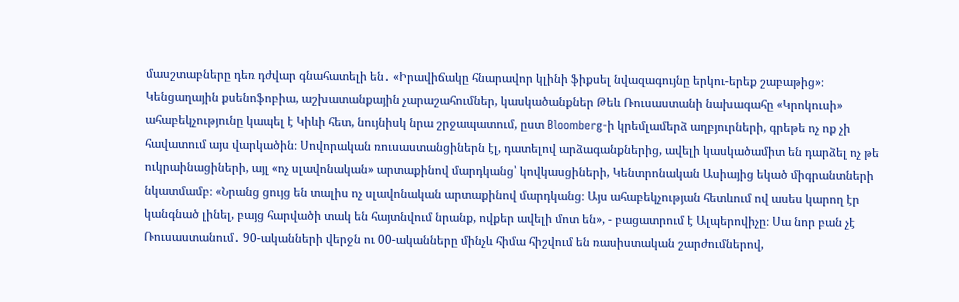մասշտաբները դեռ դժվար գնահատելի են․ «Իրավիճակը հնարավոր կլինի ֆիքսել նվազագույնը երկու-երեք շաբաթից»։ Կենցաղային քսենոֆոբիա, աշխատանքային չարաշահումներ, կասկածանքներ Թեև Ռուսաստանի նախագահը «Կրոկուսի» ահաբեկչությունը կապել է Կիևի հետ, նույնիսկ նրա շրջապատում, ըստ Bloomberg-ի կրեմլամերձ աղբյուրների, գրեթե ոչ ոք չի հավատում այս վարկածին։ Սովորական ռուսաստանցիներն էլ, դատելով արձագանքներից, ավելի կասկածամիտ են դարձել ոչ թե ուկրաինացիների, այլ «ոչ սլավոնական» արտաքինով մարդկանց՝ կովկասցիների, Կենտրոնական Ասիայից եկած միգրանտների նկատմամբ։ «Նրանց ցույց են տալիս ոչ սլավոնական արտաքինով մարդկանց։ Այս ահաբեկչության հետևում ով ասես կարող էր կանգնած լինել, բայց հարվածի տակ են հայտնվում նրանք, ովքեր ավելի մոտ են», - բացատրում է Ալպերովիչը։ Սա նոր բան չէ Ռուսաստանում․ 90-ականների վերջն ու 00-ականները մինչև հիմա հիշվում են ռասիստական շարժումներով,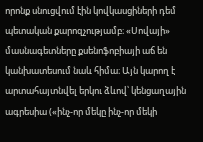որոնք սնուցվում էին կովկասցիների դեմ պետական քարոզչությամբ։ «Սովայի» մասնագետները քսենոֆոբիայի աճ են կանխատեսում նաև հիմա։ Այն կարող է արտահայտնվել երկու ձևով՝ կենցաղային ագրեսիա («ինչ-որ մեկը ինչ-որ մեկի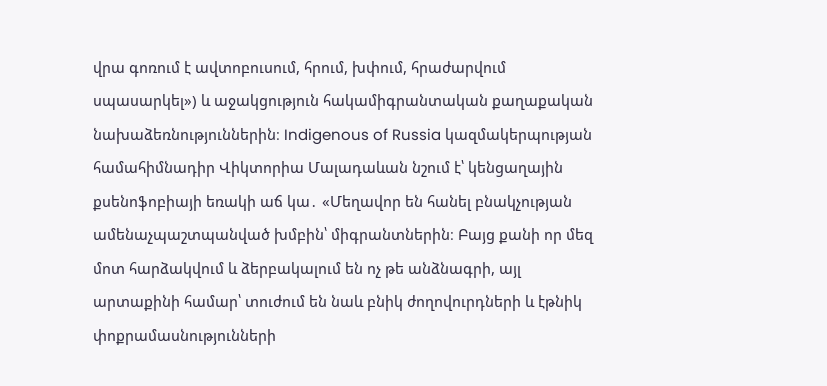վրա գոռում է ավտոբուսում, հրում, խփում, հրաժարվում սպասարկել») և աջակցություն հակամիգրանտական քաղաքական նախաձեռնություններին։ Indigenous of Russia կազմակերպության համահիմնադիր Վիկտորիա Մալադաևան նշում է՝ կենցաղային քսենոֆոբիայի եռակի աճ կա․ «Մեղավոր են հանել բնակչության ամենաչպաշտպանված խմբին՝ միգրանտներին։ Բայց քանի որ մեզ մոտ հարձակվում և ձերբակալում են ոչ թե անձնագրի, այլ արտաքինի համար՝ տուժում են նաև բնիկ ժողովուրդների և էթնիկ փոքրամասնությունների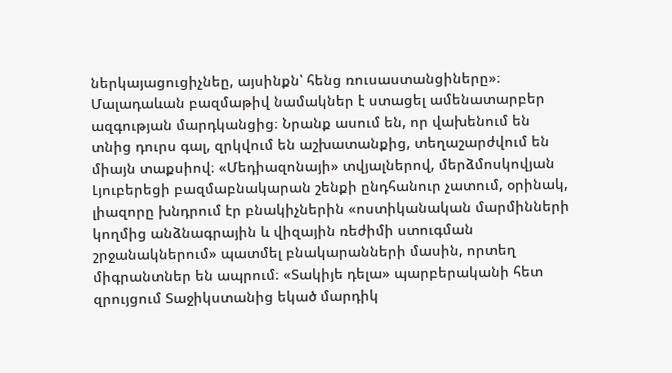ներկայացուցիչնեը, այսինքն՝ հենց ռուսաստանցիները»։ Մալադաևան բազմաթիվ նամակներ է ստացել ամենատարբեր ազգության մարդկանցից։ Նրանք ասում են, որ վախենում են տնից դուրս գալ, զրկվում են աշխատանքից, տեղաշարժվում են միայն տաքսիով։ «Մեդիազոնայի» տվյալներով, մերձմոսկովյան Լյուբերեցի բազմաբնակարան շենքի ընդհանուր չատում, օրինակ, լիազորը խնդրում էր բնակիչներին «ոստիկանական մարմինների կողմից անձնագրային և վիզային ռեժիմի ստուգման շրջանակներում» պատմել բնակարանների մասին, որտեղ միգրանտներ են ապրում։ «Տակիյե դելա» պարբերականի հետ զրույցում Տաջիկստանից եկած մարդիկ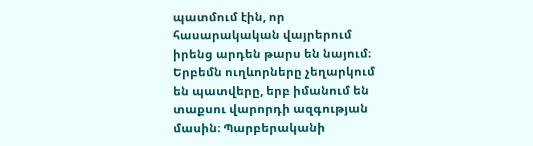պատմում էին, որ հասարակական վայրերում իրենց արդեն թարս են նայում։ Երբեմն ուղևորները չեղարկում են պատվերը, երբ իմանում են տաքսու վարորդի ազգության մասին։ Պարբերականի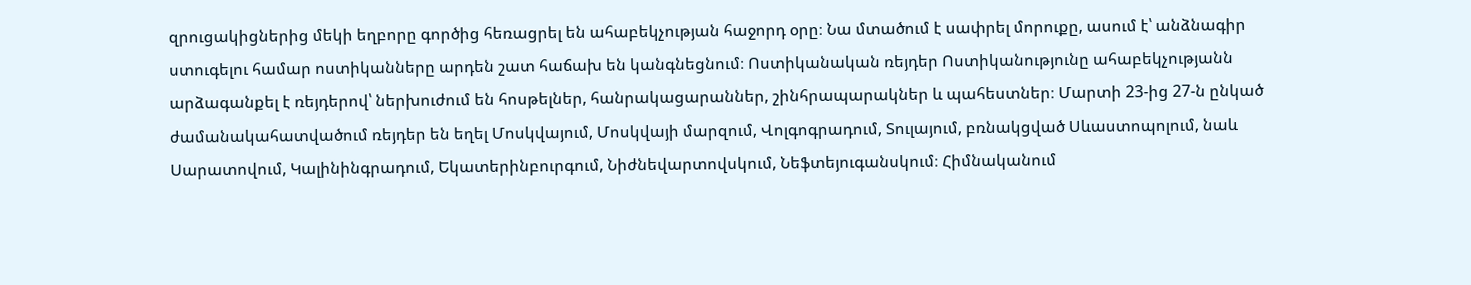զրուցակիցներից մեկի եղբորը գործից հեռացրել են ահաբեկչության հաջորդ օրը։ Նա մտածում է սափրել մորուքը, ասում է՝ անձնագիր ստուգելու համար ոստիկանները արդեն շատ հաճախ են կանգնեցնում։ Ոստիկանական ռեյդեր Ոստիկանությունը ահաբեկչությանն արձագանքել է ռեյդերով՝ ներխուժում են հոսթելներ, հանրակացարաններ, շինհրապարակներ և պահեստներ։ Մարտի 23-ից 27-ն ընկած ժամանակահատվածում ռեյդեր են եղել Մոսկվայում, Մոսկվայի մարզում, Վոլգոգրադում, Տուլայում, բռնակցված Սևաստոպոլում, նաև Սարատովում, Կալինինգրադում, Եկատերինբուրգում, Նիժնեվարտովսկում, Նեֆտեյուգանսկում։ Հիմնականում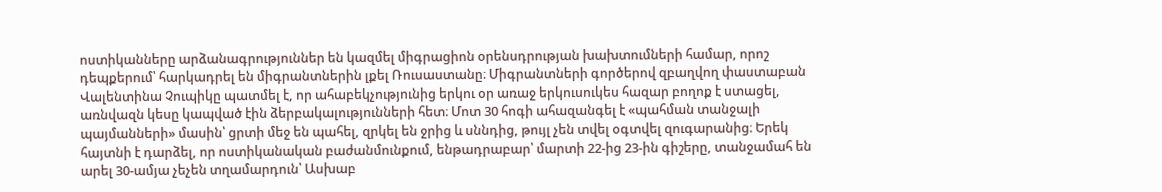ոստիկանները արձանագրություններ են կազմել միգրացիոն օրենսդրության խախտումների համար, որոշ դեպքերում՝ հարկադրել են միգրանտներին լքել Ռուսաստանը։ Միգրանտների գործերով զբաղվող փաստաբան Վալենտինա Չուպիկը պատմել է, որ ահաբեկչությունից երկու օր առաջ երկուսուկես հազար բողոք է ստացել, առնվազն կեսը կապված էին ձերբակալությունների հետ։ Մոտ 30 հոգի ահազանգել է «պահման տանջալի պայմանների» մասին՝ ցրտի մեջ են պահել, զրկել են ջրից և սննդից, թույլ չեն տվել օգտվել զուգարանից։ Երեկ հայտնի է դարձել, որ ոստիկանական բաժանմունքում, ենթադրաբար՝ մարտի 22-ից 23-ին գիշերը, տանջամահ են արել 30-ամյա չեչեն տղամարդուն՝ Ասխաբ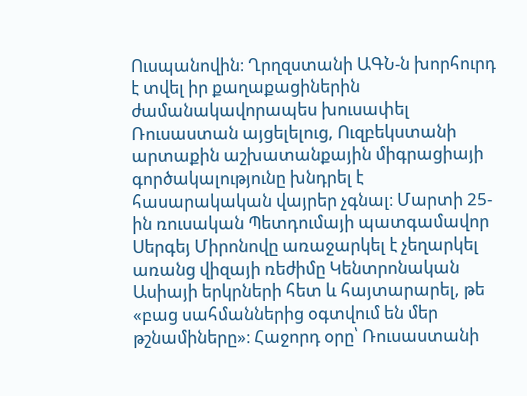Ուսպանովին։ Ղրղզստանի ԱԳՆ-ն խորհուրդ է տվել իր քաղաքացիներին ժամանակավորապես խուսափել Ռուսաստան այցելելուց, Ուզբեկստանի արտաքին աշխատանքային միգրացիայի գործակալությունը խնդրել է հասարակական վայրեր չգնալ։ Մարտի 25-ին ռուսական Պետդումայի պատգամավոր Սերգեյ Միրոնովը առաջարկել է չեղարկել առանց վիզայի ռեժիմը Կենտրոնական Ասիայի երկրների հետ և հայտարարել, թե «բաց սահմաններից օգտվում են մեր թշնամիները»։ Հաջորդ օրը՝ Ռուսաստանի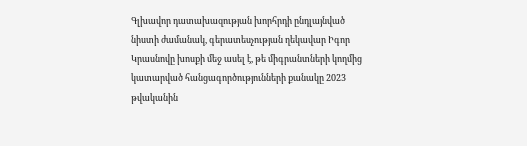Գլխավոր դատախազության խորհրդի ընդլայնված նիստի ժամանակ, գերատեսչության ղեկավար Իգոր Կրասնովը խոսքի մեջ ասել է, թե միգրանտների կողմից կատարված հանցագործությունների քանակը 2023 թվականին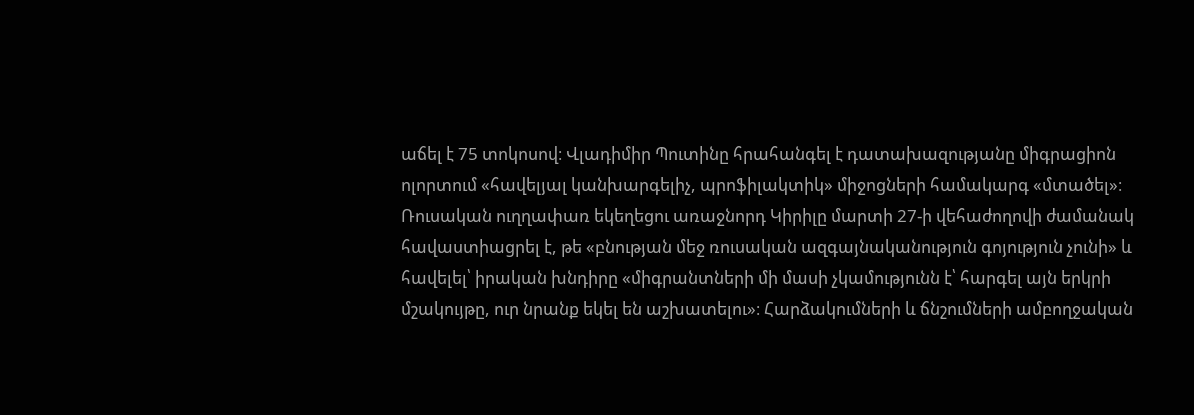աճել է 75 տոկոսով։ Վլադիմիր Պուտինը հրահանգել է դատախազությանը միգրացիոն ոլորտում «հավելյալ կանխարգելիչ, պրոֆիլակտիկ» միջոցների համակարգ «մտածել»։ Ռուսական ուղղափառ եկեղեցու առաջնորդ Կիրիլը մարտի 27-ի վեհաժողովի ժամանակ հավաստիացրել է, թե «բնության մեջ ռուսական ազգայնականություն գոյություն չունի» և հավելել՝ իրական խնդիրը «միգրանտների մի մասի չկամությունն է՝ հարգել այն երկրի մշակույթը, ուր նրանք եկել են աշխատելու»։ Հարձակումների և ճնշումների ամբողջական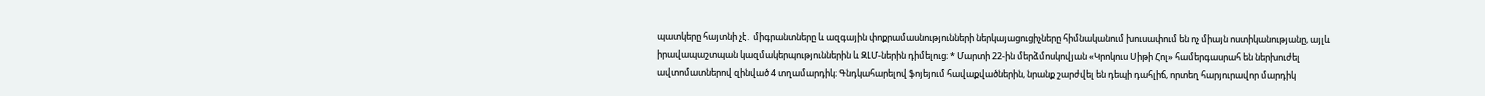պատկերը հայտնի չէ․ միգրանտները և ազգային փոքրամասնությունների ներկայացուցիչները հիմնականում խուսափում են ոչ միայն ոստիկանությանը, այլև իրավապաշտպան կազմակերպություններին և ԶԼՄ-ներին դիմելուց։ * Մարտի 22-ին մերձմոսկովյան «Կրոկուս Սիթի Հոլ» համերգասրահ են ներխուժել ավտոմատներով զինված 4 տղամարդիկ։ Գնդկահարելով ֆոյեյում հավաքվածներին, նրանք շարժվել են դեպի դահլիճ, որտեղ հարյուրավոր մարդիկ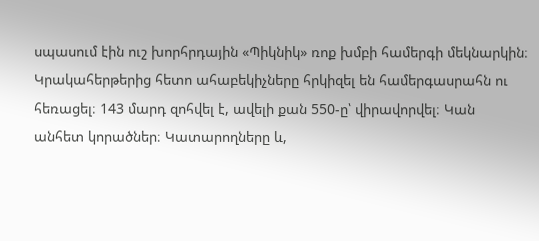սպասում էին ուշ խորհրդային «Պիկնիկ» ռոք խմբի համերգի մեկնարկին։ Կրակահերթերից հետո ահաբեկիչները հրկիզել են համերգասրահն ու հեռացել։ 143 մարդ զոհվել է, ավելի քան 550-ը՝ վիրավորվել։ Կան անհետ կորածներ։ Կատարողները և,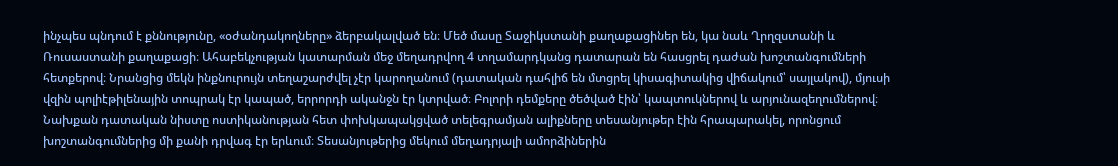ինչպես պնդում է քննությունը, «օժանդակողները» ձերբակալված են։ Մեծ մասը Տաջիկստանի քաղաքացիներ են, կա նաև Ղրղզստանի և Ռուսաստանի քաղաքացի։ Ահաբեկչության կատարման մեջ մեղադրվող 4 տղամարդկանց դատարան են հասցրել դաժան խոշտանգումների հետքերով։ Նրանցից մեկն ինքնուրույն տեղաշարժվել չէր կարողանում (դատական դահլիճ են մտցրել կիսագիտակից վիճակում՝ սայլակով), մյուսի վզին պոլիէթիլենային տոպրակ էր կապած, երրորդի ականջն էր կտրված։ Բոլորի դեմքերը ծեծված էին՝ կապտուկներով և արյունազեղումներով։ Նախքան դատական նիստը ոստիկանության հետ փոխկապակցված տելեգրամյան ալիքները տեսանյութեր էին հրապարակել, որոնցում խոշտանգումներից մի քանի դրվագ էր երևում։ Տեսանյութերից մեկում մեղադրյալի ամորձիներին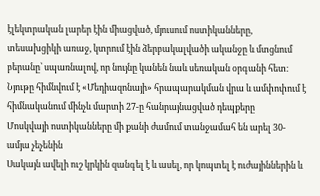էլեկտրական լարեր էին միացված, մյուսում ոստիկանները, տեսախցիկի առաջ, կտրում էին ձերբակալվածի ականջը և մտցնում բերանը՝ սպառնալով, որ նույնը կանեն նաև սեռական օրգանի հետ։ Նյութը հիմնվում է «Մեդիազոնայի» հրապարակման վրա և ամփոփում է հիմնականում մինչև մարտի 27-ը հանրայնացված դեպքերը
Մոսկվայի ոստիկանները մի քանի ժամում տանջամահ են արել 30-ամյա չեչենին
Սակայն ավելի ուշ կրկին զանգել է և ասել, որ կոպտել է ուժայիններին և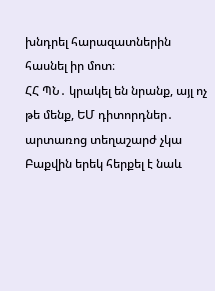խնդրել հարազատներին հասնել իր մոտ։
ՀՀ ՊՆ․ կրակել են նրանք, այլ ոչ թե մենք, ԵՄ դիտորդներ․ արտառոց տեղաշարժ չկա
Բաքվին երեկ հերքել է նաև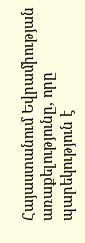Հայաստանում Եվրամիության առաքելությունը, որը պարեկություն է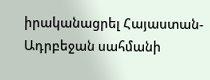իրականացրել Հայաստան-Ադրբեջան սահմանի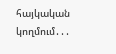հայկական կողմում․․․